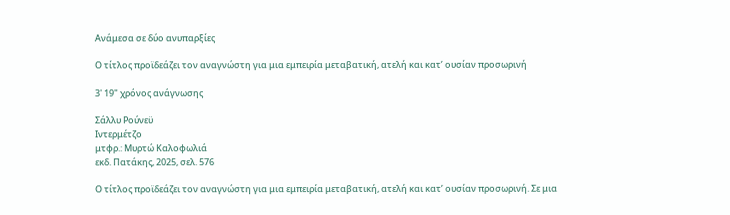Ανάμεσα σε δύο ανυπαρξίες

Ο τίτλος προϊδεάζει τον αναγνώστη για μια εμπειρία μεταβατική, ατελή και κατ’ ουσίαν προσωρινή

3' 19" χρόνος ανάγνωσης

Σάλλυ Ρούνεϋ
Ιντερμέτζο
μτφρ.: Μυρτώ Καλοφωλιά
εκδ. Πατάκης, 2025, σελ. 576

Ο τίτλος προϊδεάζει τον αναγνώστη για μια εμπειρία μεταβατική, ατελή και κατ’ ουσίαν προσωρινή. Σε μια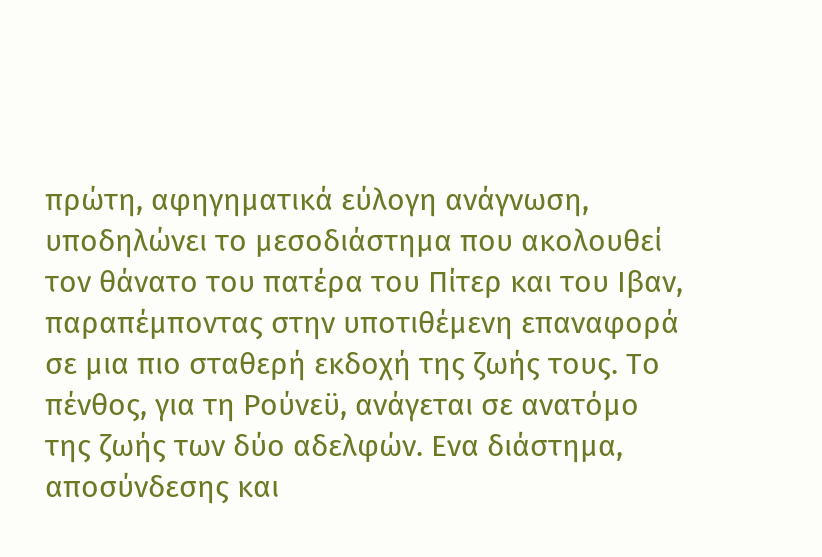πρώτη, αφηγηματικά εύλογη ανάγνωση, υποδηλώνει το μεσοδιάστημα που ακολουθεί τον θάνατο του πατέρα του Πίτερ και του Iβαν, παραπέμποντας στην υποτιθέμενη επαναφορά σε μια πιο σταθερή εκδοχή της ζωής τους. Το πένθος, για τη Ρούνεϋ, ανάγεται σε ανατόμο της ζωής των δύο αδελφών. Eνα διάστημα, αποσύνδεσης και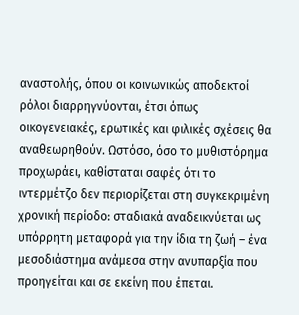αναστολής, όπου οι κοινωνικώς αποδεκτοί ρόλοι διαρρηγνύονται, έτσι όπως οικογενειακές, ερωτικές και φιλικές σχέσεις θα αναθεωρηθούν. Ωστόσο, όσο το μυθιστόρημα προχωράει, καθίσταται σαφές ότι το ιντερμέτζο δεν περιορίζεται στη συγκεκριμένη χρονική περίοδο: σταδιακά αναδεικνύεται ως υπόρρητη μεταφορά για την ίδια τη ζωή – ένα μεσοδιάστημα ανάμεσα στην ανυπαρξία που προηγείται και σε εκείνη που έπεται.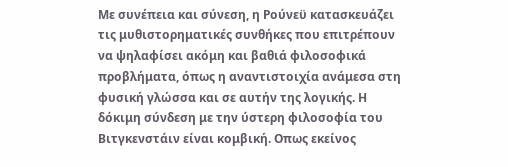Με συνέπεια και σύνεση, η Ρούνεϋ κατασκευάζει τις μυθιστορηματικές συνθήκες που επιτρέπουν να ψηλαφίσει ακόμη και βαθιά φιλοσοφικά προβλήματα, όπως η αναντιστοιχία ανάμεσα στη φυσική γλώσσα και σε αυτήν της λογικής. Η δόκιμη σύνδεση με την ύστερη φιλοσοφία του Βιτγκενστάιν είναι κομβική. Oπως εκείνος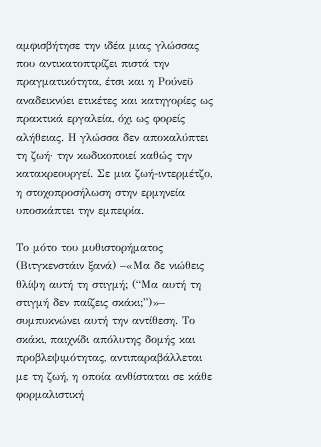αμφισβήτησε την ιδέα μιας γλώσσας που αντικατοπτρίζει πιστά την πραγματικότητα, έτσι και η Ρούνεϋ αναδεικνύει ετικέτες και κατηγορίες ως πρακτικά εργαλεία, όχι ως φορείς αλήθειας. Η γλώσσα δεν αποκαλύπτει τη ζωή· την κωδικοποιεί καθώς την κατακρεουργεί. Σε μια ζωή-ιντερμέτζο, η στοχοπροσήλωση στην ερμηνεία υποσκάπτει την εμπειρία.

Το μότο του μυθιστορήματος (Βιτγκενστάιν ξανά) –«Μα δε νιώθεις θλίψη αυτή τη στιγμή; (“Μα αυτή τη στιγμή δεν παίζεις σκάκι;”)»– συμπυκνώνει αυτή την αντίθεση. Το σκάκι, παιχνίδι απόλυτης δομής και προβλεψιμότητας, αντιπαραβάλλεται με τη ζωή, η οποία ανθίσταται σε κάθε φορμαλιστική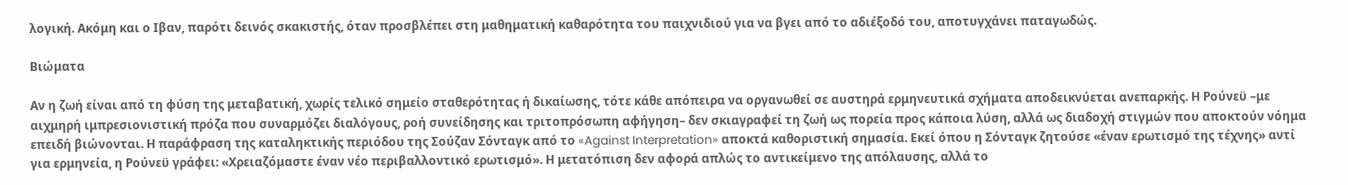λογική. Ακόμη και ο Iβαν, παρότι δεινός σκακιστής, όταν προσβλέπει στη μαθηματική καθαρότητα του παιχνιδιού για να βγει από το αδιέξοδό του, αποτυγχάνει παταγωδώς.

Βιώματα

Αν η ζωή είναι από τη φύση της μεταβατική, χωρίς τελικό σημείο σταθερότητας ή δικαίωσης, τότε κάθε απόπειρα να οργανωθεί σε αυστηρά ερμηνευτικά σχήματα αποδεικνύεται ανεπαρκής. Η Ρούνεϋ –με αιχμηρή ιμπρεσιονιστική πρόζα που συναρμόζει διαλόγους, ροή συνείδησης και τριτοπρόσωπη αφήγηση– δεν σκιαγραφεί τη ζωή ως πορεία προς κάποια λύση, αλλά ως διαδοχή στιγμών που αποκτούν νόημα επειδή βιώνονται. Η παράφραση της καταληκτικής περιόδου της Σούζαν Σόνταγκ από το «Against Interpretation» αποκτά καθοριστική σημασία. Εκεί όπου η Σόνταγκ ζητούσε «έναν ερωτισμό της τέχνης» αντί για ερμηνεία, η Ρούνεϋ γράφει: «Χρειαζόμαστε έναν νέο περιβαλλοντικό ερωτισμό». Η μετατόπιση δεν αφορά απλώς το αντικείμενο της απόλαυσης, αλλά το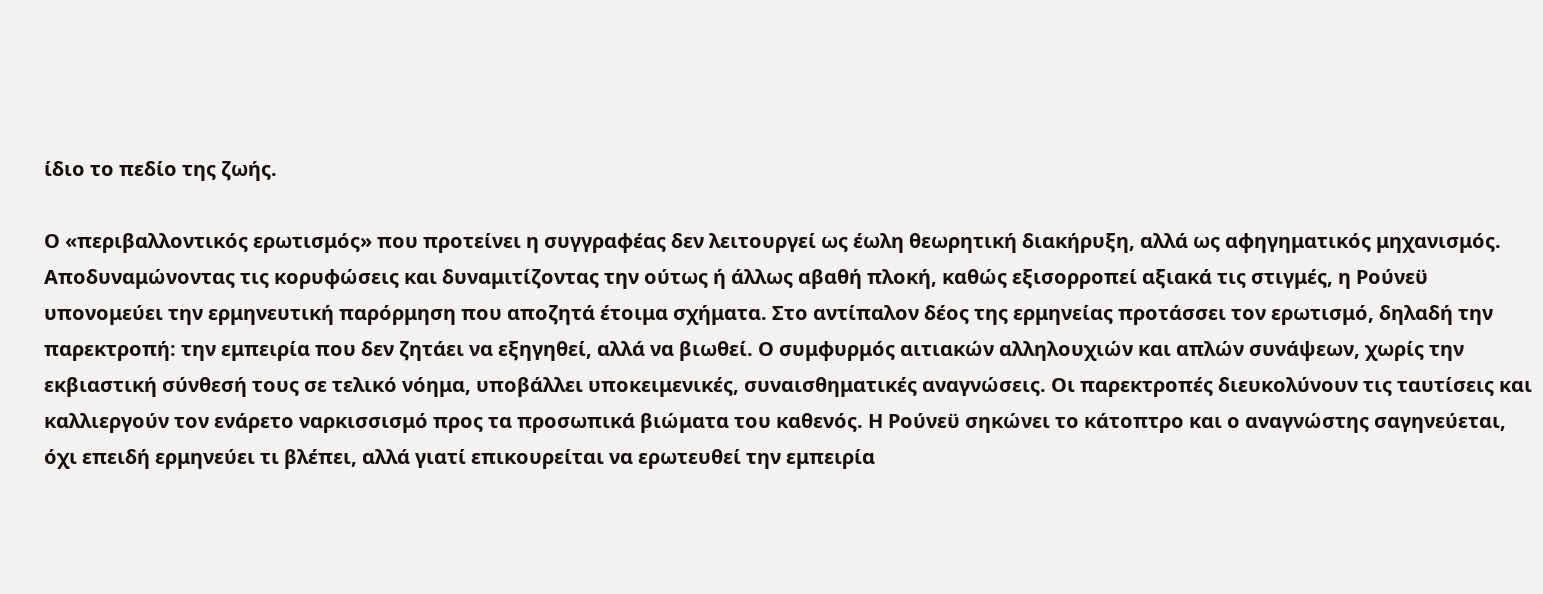ίδιο το πεδίο της ζωής.

Ο «περιβαλλοντικός ερωτισμός» που προτείνει η συγγραφέας δεν λειτουργεί ως έωλη θεωρητική διακήρυξη, αλλά ως αφηγηματικός μηχανισμός. Αποδυναμώνοντας τις κορυφώσεις και δυναμιτίζοντας την ούτως ή άλλως αβαθή πλοκή, καθώς εξισορροπεί αξιακά τις στιγμές, η Ρούνεϋ υπονομεύει την ερμηνευτική παρόρμηση που αποζητά έτοιμα σχήματα. Στο αντίπαλον δέος της ερμηνείας προτάσσει τον ερωτισμό, δηλαδή την παρεκτροπή: την εμπειρία που δεν ζητάει να εξηγηθεί, αλλά να βιωθεί. Ο συμφυρμός αιτιακών αλληλουχιών και απλών συνάψεων, χωρίς την εκβιαστική σύνθεσή τους σε τελικό νόημα, υποβάλλει υποκειμενικές, συναισθηματικές αναγνώσεις. Οι παρεκτροπές διευκολύνουν τις ταυτίσεις και καλλιεργούν τον ενάρετο ναρκισσισμό προς τα προσωπικά βιώματα του καθενός. Η Ρούνεϋ σηκώνει το κάτοπτρο και ο αναγνώστης σαγηνεύεται, όχι επειδή ερμηνεύει τι βλέπει, αλλά γιατί επικουρείται να ερωτευθεί την εμπειρία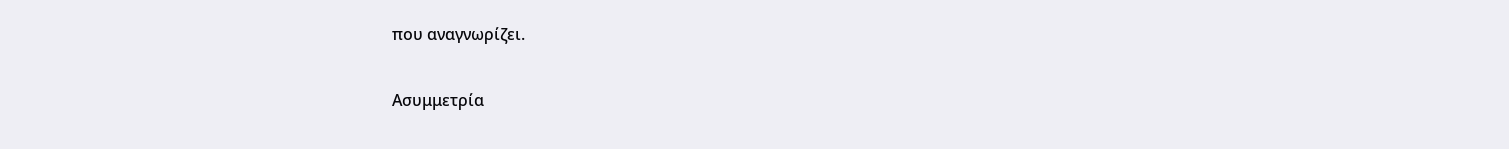που αναγνωρίζει.

Ασυμμετρία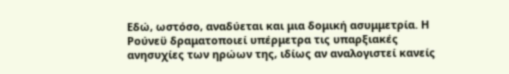Εδώ, ωστόσο, αναδύεται και μια δομική ασυμμετρία. Η Ρούνεϋ δραματοποιεί υπέρμετρα τις υπαρξιακές ανησυχίες των ηρώων της, ιδίως αν αναλογιστεί κανείς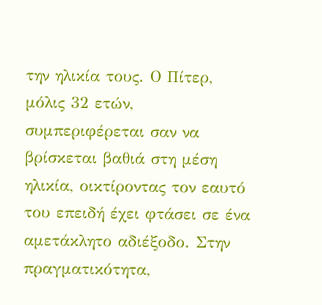την ηλικία τους. Ο Πίτερ, μόλις 32 ετών, συμπεριφέρεται σαν να βρίσκεται βαθιά στη μέση ηλικία, οικτίροντας τον εαυτό του επειδή έχει φτάσει σε ένα αμετάκλητο αδιέξοδο. Στην πραγματικότητα,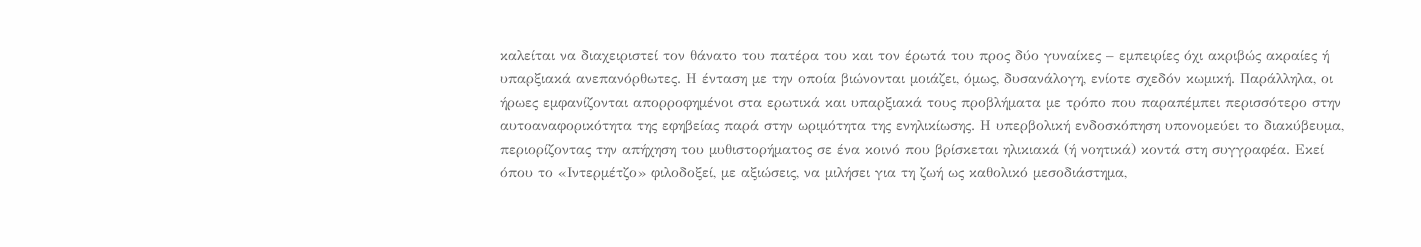καλείται να διαχειριστεί τον θάνατο του πατέρα του και τον έρωτά του προς δύο γυναίκες – εμπειρίες όχι ακριβώς ακραίες ή υπαρξιακά ανεπανόρθωτες. Η ένταση με την οποία βιώνονται μοιάζει, όμως, δυσανάλογη, ενίοτε σχεδόν κωμική. Παράλληλα, οι ήρωες εμφανίζονται απορροφημένοι στα ερωτικά και υπαρξιακά τους προβλήματα με τρόπο που παραπέμπει περισσότερο στην αυτοαναφορικότητα της εφηβείας παρά στην ωριμότητα της ενηλικίωσης. Η υπερβολική ενδοσκόπηση υπονομεύει το διακύβευμα, περιορίζοντας την απήχηση του μυθιστορήματος σε ένα κοινό που βρίσκεται ηλικιακά (ή νοητικά) κοντά στη συγγραφέα. Εκεί όπου το «Ιντερμέτζο» φιλοδοξεί, με αξιώσεις, να μιλήσει για τη ζωή ως καθολικό μεσοδιάστημα,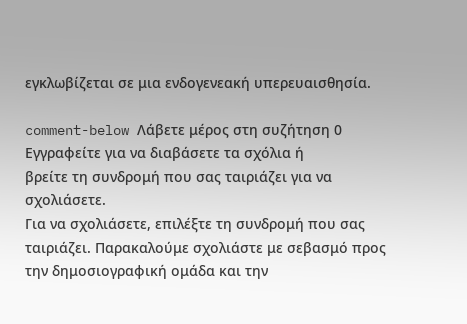εγκλωβίζεται σε μια ενδογενεακή υπερευαισθησία.

comment-below Λάβετε μέρος στη συζήτηση 0 Εγγραφείτε για να διαβάσετε τα σχόλια ή
βρείτε τη συνδρομή που σας ταιριάζει για να σχολιάσετε.
Για να σχολιάσετε, επιλέξτε τη συνδρομή που σας ταιριάζει. Παρακαλούμε σχολιάστε με σεβασμό προς την δημοσιογραφική ομάδα και την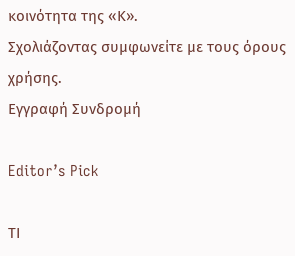κοινότητα της «Κ».
Σχολιάζοντας συμφωνείτε με τους όρους χρήσης.
Εγγραφή Συνδρομή

Editor’s Pick

ΤΙ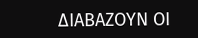ΔΙΑΒΑΖΟΥΝ ΟΙ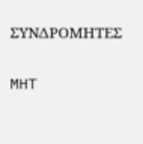ΣΥΝΔΡΟΜΗΤΕΣ

MHT